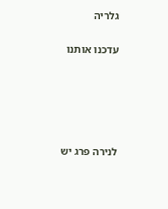גלריה

עדכנו אותנו





לנירה פרג יש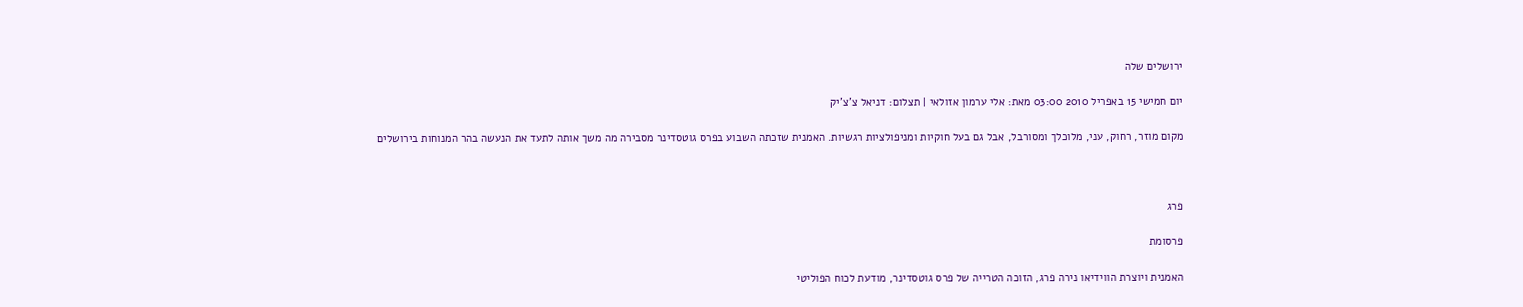ירושלים שלה

יום חמישי 15 באפריל 2010 03:00 מאת: אלי ערמון אזולאי | תצלום: דניאל צ'צ'יק

מקום מוזר, רחוק, עני, מלוכלך ומסורבל, אבל גם בעל חוקיות ומניפולציות רגשיות. האמנית שזכתה השבוע בפרס גוטסדינר מסבירה מה משך אותה לתעד את הנעשה בהר המנוחות בירושלים



פרג

פרסומת

האמנית ויוצרת הווידיאו נירה פרג, הזוכה הטרייה של פרס גוטסדינר, מודעת לכוח הפוליטי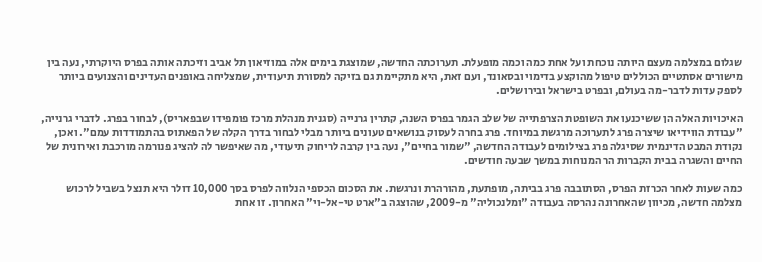שגלום במצלמה מעצם היותה נוכחת ועל אחת כמה וכמה מופעלת. תערוכתה החדשה, שמוצגת בימים אלה במוזיאון תל אביב וזיכתה אותה בפרס היוקרתי, נעה בין מישורים אסתטיים הכוללים טיפול מהוקצע בדימוי ובסאונד, ועם זאת, היא מתקיימת גם בזיקה למסורת תיעודית, שמצליחה באופנים העדינים והצנועים ביותר לספק עדות לדבר-מה בעולם, ובפרט בישראל ובירושלים.

האיכויות האלה הן ששיכנעו את השופטת הצרפתייה של שלב הגמר בפרס השנה, קתרין גרנייה (סגנית מנהלת מרכז פומפידו שבפאריס), לבחור בפרג. לדברי גרנייה, "עבודת הווידיאו שיצרה פרג לתערוכה מרגשת במיוחד. פרג בחרה לעסוק בנושאים טעונים ביותר מבלי לבחור בדרך הקלה של הפאתוס בהתמודדות עמם". ואכן, נקודת המבט הדינמית שסיגלה פרג בצילומים לעבודה החדשה, "שמור בחיים", נעה בין קרבה לריחוק תיעודי, מה שאיפשר לה להציג פנורמה מורכבת ואירונית של החיים והשגרה בבית הקברות הר המנוחות במשך שבעה חודשים.

כמה שעות לאחר הכרזת הפרס, הסתובבה פרג בביתה, מופתעת, מהורהרת ונרגשת. את הסכום הכספי הנלווה לפרס בסך 10,000 דולר היא תנצל בשביל לרכוש מצלמה חדשה, מכיוון שהאחרונה נהרסה בעבודה "ומלנכוליה" מ-2009, שהוצגה ב"ארט טי-אל-וי" האחרון. זו אחת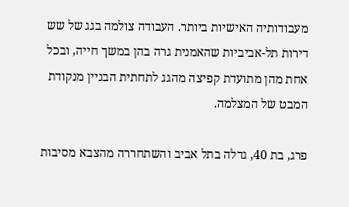מעבודותיה האישיות ביותר. העבודה צולמה בגג של שש דירות תל-אביביות שהאמנית גרה בהן במשך חייה, ובכל אחת מהן מתועדת קפיצה מהגג לתחתית הבניין מנקודת המבט של המצלמה.

פרג, בת 40, גדלה בתל אביב והשתחררה מהצבא מסיבות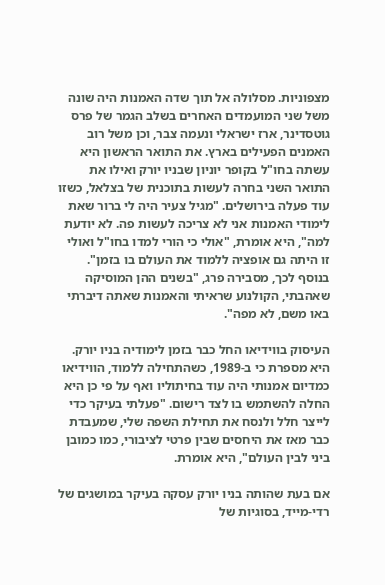מצפוניות. מסלולה אל תוך שדה האמנות היה שונה משל שני המועמדים האחרים בשלב הגמר של פרס גוטסדינר, ארז ישראלי ונעמה צבר, וכן משל רוב האמנים הפעילים בארץ. את התואר הראשון היא עשתה בחו"ל בקופר יוניון שבניו יורק ואילו את התואר השני בחרה לעשות בתוכנית של בצלאל, כשזו עוד פעלה בירושלים. "מגיל צעיר היה לי ברור שאת לימודי האמנות אני לא צריכה לעשות פה. לא יודעת למה", היא אומרת, "אולי כי הורי למדו בחו"ל ואולי זו היתה גם אופציה ללמוד את העולם בו בזמן". בנוסף לכך, מסבירה פרג, "בשנים ההן המוסיקה שאהבתי, הקולנוע שראיתי והאמנות שאתה דיברתי באו משם, לא מפה".

העיסוק בווידיאו החל כבר בזמן לימודיה בניו יורק. היא מספרת כי ב-1989, כשהתחילה ללמוד, הווידיאו כמדיום אמנותי היה עוד בחיתוליו ואף על פי כן היא החלה להשתמש בו לצד רישום. "פעלתי בעיקר כדי לייצר חלל ולנסח את תחילת השפה שלי, שמעבדת כבר מאז את היחסים שבין פרטי לציבורי, כמו כמובן ביני לבין העולם", היא אומרת.

אם בעת שהותה בניו יורק עסקה בעיקר במושגים של רדי-מייד, בסוגיות של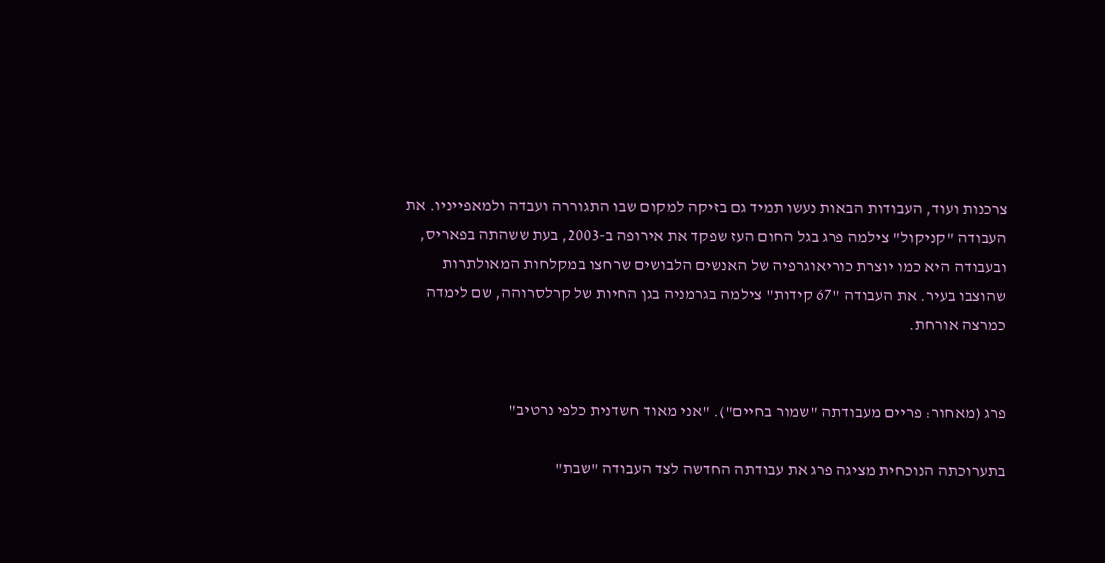צרכנות ועוד, העבודות הבאות נעשו תמיד גם בזיקה למקום שבו התגוררה ועבדה ולמאפייניו. את העבודה "קניקול" צילמה פרג בגל החום העז שפקד את אירופה ב-2003, בעת ששהתה בפאריס, ובעבודה היא כמו יוצרת כוריאוגרפיה של האנשים הלבושים שרחצו במקלחות המאולתרות שהוצבו בעיר. את העבודה "67 קידות" צילמה בגרמניה בגן החיות של קרלסרוהה, שם לימדה כמרצה אורחת.


פרג (מאחור: פריים מעבודתה "שמור בחיים"). "אני מאוד חשדנית כלפי נרטיב"

בתערוכתה הנוכחית מציגה פרג את עבודתה החדשה לצד העבודה "שבת"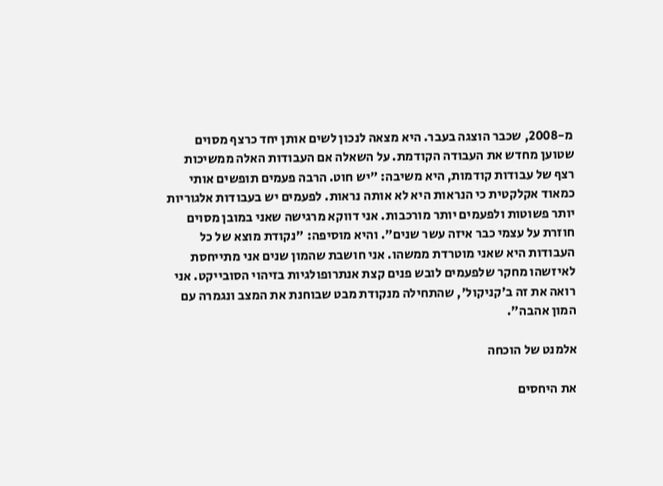מ-2008, שכבר הוצגה בעבר. היא מצאה לנכון לשים אותן יחד כרצף מסוים שטוען מחדש את העבודה הקודמת. על השאלה אם העבודות האלה ממשיכות רצף של עבודות קודמות, היא משיבה: "יש חוט. הרבה פעמים תופשים אותי כמאוד אקלקטית כי הנראות היא לא אותה נראות. לפעמים יש בעבודות אלגוריות יותר פשוטות ולפעמים יותר מורכבות. אני דווקא מרגישה שאני במובן מסוים חוזרת על עצמי כבר איזה עשר שנים". והיא מוסיפה: "נקודת מוצא של כל העבודות היא שאני מוטרדת ממשהו. אני חושבת שהמון שנים אני מתייחסת לאיזשהו מחקר שלפעמים לובש פנים קצת אנתרופולגיות בזיהוי הסובייקט. אני רואה את זה ב'קניקול', שהתחילה מנקודת מבט שבוחנת את המצב ונגמרה עם המון אהבה".

אלמנט של הוכחה

את היחסים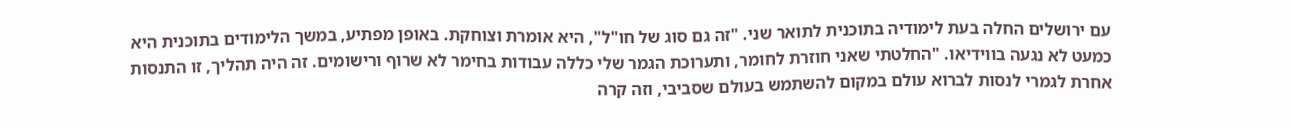עם ירושלים החלה בעת לימודיה בתוכנית לתואר שני. "זה גם סוג של חו"ל", היא אומרת וצוחקת. באופן מפתיע, במשך הלימודים בתוכנית היא כמעט לא נגעה בווידיאו. "החלטתי שאני חוזרת לחומר, ותערוכת הגמר שלי כללה עבודות בחימר לא שרוף ורישומים. זה היה תהליך, זו התנסות אחרת לגמרי לנסות לברוא עולם במקום להשתמש בעולם שסביבי, וזה קרה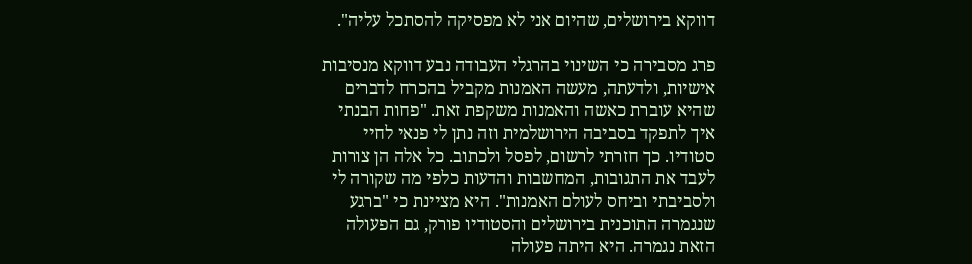דווקא בירושלים, שהיום אני לא מפסיקה להסתכל עליה".

פרג מסבירה כי השינוי בהרגלי העבודה נבע דווקא מנסיבות אישיות, ולדעתה, מעשה האמנות מקביל בהכרח לדברים שהיא עוברת כאשה והאמנות משקפת זאת. "פחות הבנתי איך לתפקד בסביבה הירושלמית וזה נתן לי פנאי לחיי סטודיו. כך חזרתי לרשום, לפסל ולכתוב. כל אלה הן צורות לעבד את התגובות, המחשבות והדעות כלפי מה שקורה לי ולסביבתי וביחס לעולם האמנות". היא מציינת כי "ברגע שנגמרה התוכנית בירושלים והסטודיו פורק, גם הפעולה הזאת נגמרה. היא היתה פעולה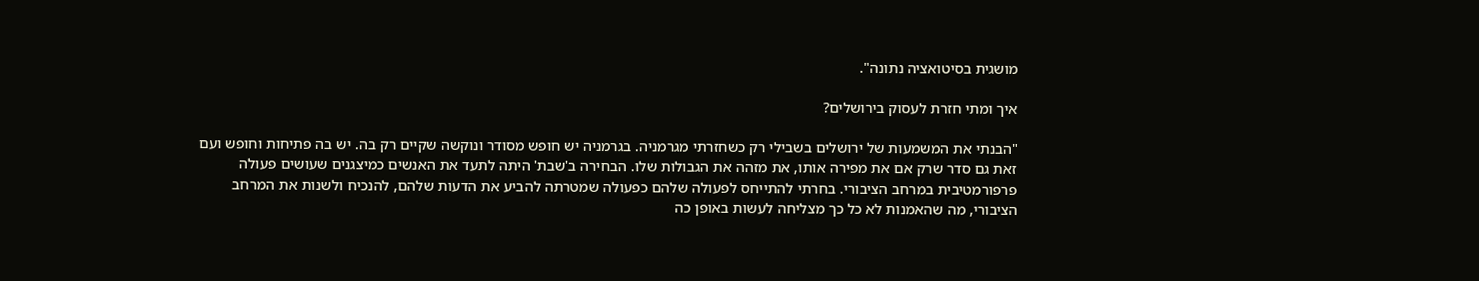מושגית בסיטואציה נתונה".

איך ומתי חזרת לעסוק בירושלים?

"הבנתי את המשמעות של ירושלים בשבילי רק כשחזרתי מגרמניה. בגרמניה יש חופש מסודר ונוקשה שקיים רק בה. יש בה פתיחות וחופש ועם זאת גם סדר שרק אם את מפירה אותו, את מזהה את הגבולות שלו. הבחירה ב'שבת' היתה לתעד את האנשים כמיצגנים שעושים פעולה פרפורמטיבית במרחב הציבורי. בחרתי להתייחס לפעולה שלהם כפעולה שמטרתה להביע את הדעות שלהם, להנכיח ולשנות את המרחב הציבורי, מה שהאמנות לא כל כך מצליחה לעשות באופן כה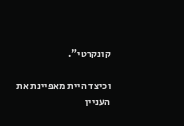קונקרטי".

וכיצד היית מאפיינת את העניין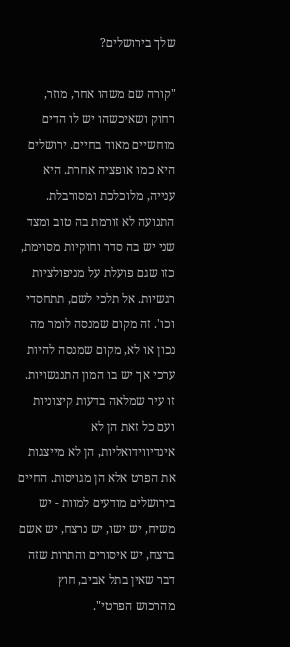שלך בירושלים?

"קורה שם משהו אחר, מוזר, רחוק ושאיכשהו יש לו הדים מוחשיים מאוד בחיים. ירושלים היא כמו אופציה אחרת. היא ענייה, מלוכלכת ומסורבלת. התנועה לא זורמת בה טוב ומצד שני יש בה סדר וחוקיות מסוימת, כזו שגם פועלת על מניפולציות רגשיות. אל תלכי לשם, תתחסדי וכו'. זה מקום שמנסה לומר מה נכון או לא, מקום שמנסה להיות ערכי אך יש בו המון התנגשויות. זו עיר שמלאה בדעות קיצוניות ועם כל זאת הן לא אינדיווידואליות, הן לא מייצגות את הפרט אלא הן מגויסות. החיים בירושלים מודעים למוות - יש משיח, יש ישו, יש נרצח, יש אשם ברצח, יש איסורים והתרות שזה דבר שאין בתל אביב, חוץ מהרכוש הפרטי".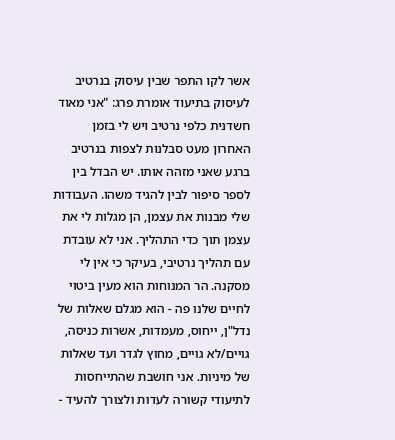אשר לקו התפר שבין עיסוק בנרטיב לעיסוק בתיעוד אומרת פרג: "אני מאוד חשדנית כלפי נרטיב ויש לי בזמן האחרון מעט סבלנות לצפות בנרטיב ברגע שאני מזהה אותו. יש הבדל בין לספר סיפור לבין להגיד משהו. העבודות שלי מבנות את עצמן, הן מגלות לי את עצמן תוך כדי התהליך. אני לא עובדת עם תהליך נרטיבי, בעיקר כי אין לי מסקנה. הר המנוחות הוא מעין ביטוי לחיים שלנו פה - הוא מגלם שאלות של נדל"ן, ייחוס, מעמדות, אשרות כניסה, גויים/לא גויים, מחוץ לגדר ועד שאלות של מיניות. אני חושבת שהתייחסות לתיעודי קשורה לעדות ולצורך להעיד -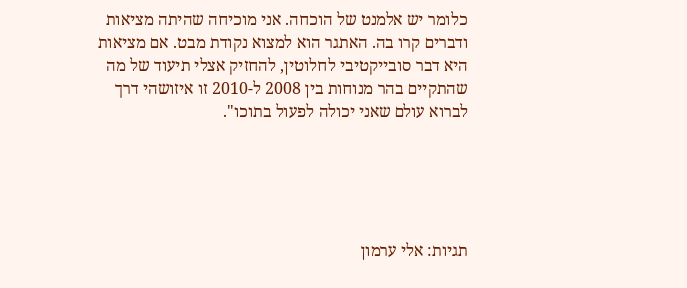כלומר יש אלמנט של הוכחה. אני מוכיחה שהיתה מציאות ודברים קרו בה. האתגר הוא למצוא נקודת מבט. אם מציאות היא דבר סובייקטיבי לחלוטין, להחזיק אצלי תיעוד של מה שהתקיים בהר מנוחות בין 2008 ל-2010 זו איזושהי דרך לברוא עולם שאני יכולה לפעול בתוכו".





תגיות: אלי ערמון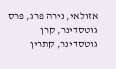אזולאי, נירה פרג, פרס גוטסדינר, קרן גוטסדינר, קתרין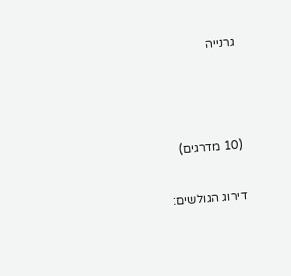גרנייה



(10 מדרגים)

דירוג הגולשים: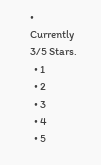• Currently 3/5 Stars.
  • 1
  • 2
  • 3
  • 4
  • 5